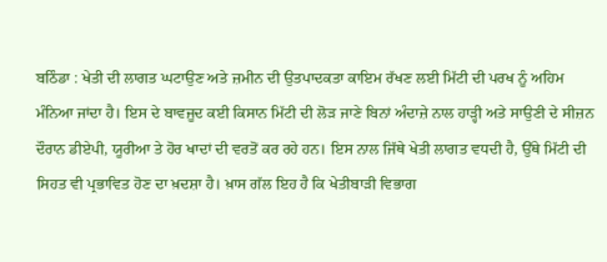ਬਠਿੰਡਾ : ਖੇਤੀ ਦੀ ਲਾਗਤ ਘਟਾਉਣ ਅਤੇ ਜ਼ਮੀਨ ਦੀ ਉਤਪਾਦਕਤਾ ਕਾਇਮ ਰੱਖਣ ਲਈ ਮਿੱਟੀ ਦੀ ਪਰਖ ਨੂੰ ਅਹਿਮ ਮੰਨਿਆ ਜਾਂਦਾ ਹੈ। ਇਸ ਦੇ ਬਾਵਜੂਦ ਕਈ ਕਿਸਾਨ ਮਿੱਟੀ ਦੀ ਲੋੜ ਜਾਣੇ ਬਿਨਾਂ ਅੰਦਾਜ਼ੇ ਨਾਲ ਹਾੜ੍ਹੀ ਅਤੇ ਸਾਉਣੀ ਦੇ ਸੀਜ਼ਨ ਦੌਰਾਨ ਡੀਏਪੀ, ਯੂਰੀਆ ਤੇ ਹੋਰ ਖਾਦਾਂ ਦੀ ਵਰਤੋਂ ਕਰ ਰਹੇ ਹਨ। ਇਸ ਨਾਲ ਜਿੱਥੇ ਖੇਤੀ ਲਾਗਤ ਵਧਦੀ ਹੈ, ਉੱਥੇ ਮਿੱਟੀ ਦੀ ਸਿਹਤ ਵੀ ਪ੍ਰਭਾਵਿਤ ਹੋਣ ਦਾ ਖ਼ਦਸ਼ਾ ਹੈ। ਖ਼ਾਸ ਗੱਲ ਇਹ ਹੈ ਕਿ ਖੇਤੀਬਾੜੀ ਵਿਭਾਗ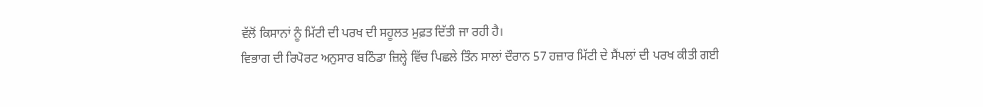ਵੱਲੋਂ ਕਿਸਾਨਾਂ ਨੂੰ ਮਿੱਟੀ ਦੀ ਪਰਖ ਦੀ ਸਹੂਲਤ ਮੁਫ਼ਤ ਦਿੱਤੀ ਜਾ ਰਹੀ ਹੈ।
ਵਿਭਾਗ ਦੀ ਰਿਪੋਰਟ ਅਨੁਸਾਰ ਬਠਿੰਡਾ ਜ਼ਿਲ੍ਹੇ ਵਿੱਚ ਪਿਛਲੇ ਤਿੰਨ ਸਾਲਾਂ ਦੌਰਾਨ 57 ਹਜ਼ਾਰ ਮਿੱਟੀ ਦੇ ਸੈਂਪਲਾਂ ਦੀ ਪਰਖ ਕੀਤੀ ਗਈ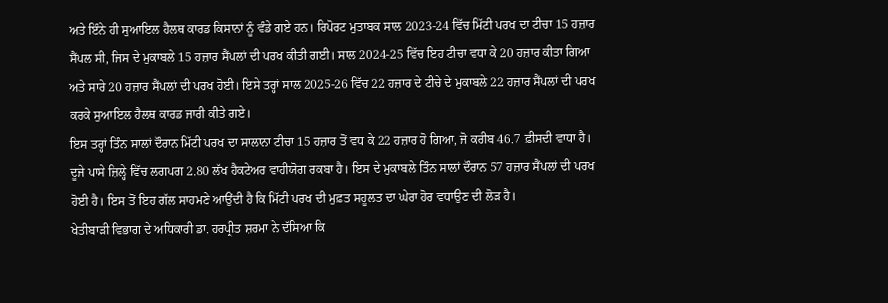ਅਤੇ ਇੰਨੇ ਹੀ ਸੁਆਇਲ ਹੈਲਥ ਕਾਰਡ ਕਿਸਾਨਾਂ ਨੂੰ ਵੰਡੇ ਗਏ ਹਨ। ਰਿਪੋਰਟ ਮੁਤਾਬਕ ਸਾਲ 2023-24 ਵਿੱਚ ਮਿੱਟੀ ਪਰਖ ਦਾ ਟੀਚਾ 15 ਹਜ਼ਾਰ ਸੈਂਪਲ ਸੀ, ਜਿਸ ਦੇ ਮੁਕਾਬਲੇ 15 ਹਜ਼ਾਰ ਸੈਂਪਲਾਂ ਦੀ ਪਰਖ ਕੀਤੀ ਗਈ। ਸਾਲ 2024-25 ਵਿੱਚ ਇਹ ਟੀਚਾ ਵਧਾ ਕੇ 20 ਹਜ਼ਾਰ ਕੀਤਾ ਗਿਆ ਅਤੇ ਸਾਰੇ 20 ਹਜ਼ਾਰ ਸੈਂਪਲਾਂ ਦੀ ਪਰਖ ਹੋਈ। ਇਸੇ ਤਰ੍ਹਾਂ ਸਾਲ 2025-26 ਵਿੱਚ 22 ਹਜ਼ਾਰ ਦੇ ਟੀਚੇ ਦੇ ਮੁਕਾਬਲੇ 22 ਹਜ਼ਾਰ ਸੈਂਪਲਾਂ ਦੀ ਪਰਖ ਕਰਕੇ ਸੁਆਇਲ ਹੈਲਥ ਕਾਰਡ ਜਾਰੀ ਕੀਤੇ ਗਏ।
ਇਸ ਤਰ੍ਹਾਂ ਤਿੰਨ ਸਾਲਾਂ ਦੌਰਾਨ ਮਿੱਟੀ ਪਰਖ ਦਾ ਸਾਲਾਨਾ ਟੀਚਾ 15 ਹਜ਼ਾਰ ਤੋਂ ਵਧ ਕੇ 22 ਹਜ਼ਾਰ ਹੋ ਗਿਆ, ਜੋ ਕਰੀਬ 46.7 ਫ਼ੀਸਦੀ ਵਾਧਾ ਹੈ। ਦੂਜੇ ਪਾਸੇ ਜ਼ਿਲ੍ਹੇ ਵਿੱਚ ਲਗਪਗ 2.80 ਲੱਖ ਹੈਕਟੇਅਰ ਵਾਹੀਯੋਗ ਰਕਬਾ ਹੈ। ਇਸ ਦੇ ਮੁਕਾਬਲੇ ਤਿੰਨ ਸਾਲਾਂ ਦੌਰਾਨ 57 ਹਜ਼ਾਰ ਸੈਂਪਲਾਂ ਦੀ ਪਰਖ ਹੋਈ ਹੈ। ਇਸ ਤੋਂ ਇਹ ਗੱਲ ਸਾਹਮਣੇ ਆਉਂਦੀ ਹੈ ਕਿ ਮਿੱਟੀ ਪਰਖ ਦੀ ਮੁਫ਼ਤ ਸਹੂਲਤ ਦਾ ਘੇਰਾ ਹੋਰ ਵਧਾਉਣ ਦੀ ਲੋੜ ਹੈ।
ਖੇਤੀਬਾੜੀ ਵਿਭਾਗ ਦੇ ਅਧਿਕਾਰੀ ਡਾ. ਹਰਪ੍ਰੀਤ ਸ਼ਰਮਾ ਨੇ ਦੱਸਿਆ ਕਿ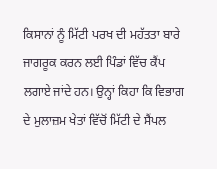ਕਿਸਾਨਾਂ ਨੂੰ ਮਿੱਟੀ ਪਰਖ ਦੀ ਮਹੱਤਤਾ ਬਾਰੇ ਜਾਗਰੂਕ ਕਰਨ ਲਈ ਪਿੰਡਾਂ ਵਿੱਚ ਕੈਂਪ ਲਗਾਏ ਜਾਂਦੇ ਹਨ। ਉਨ੍ਹਾਂ ਕਿਹਾ ਕਿ ਵਿਭਾਗ ਦੇ ਮੁਲਾਜ਼ਮ ਖੇਤਾਂ ਵਿੱਚੋਂ ਮਿੱਟੀ ਦੇ ਸੈਂਪਲ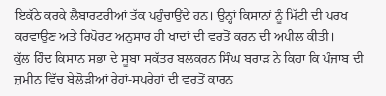ਇਕੱਠੇ ਕਰਕੇ ਲੈਬਾਰਟਰੀਆਂ ਤੱਕ ਪਹੁੰਚਾਉਂਦੇ ਹਨ। ਉਨ੍ਹਾਂ ਕਿਸਾਨਾਂ ਨੂੰ ਮਿੱਟੀ ਦੀ ਪਰਖ ਕਰਵਾਉਣ ਅਤੇ ਰਿਪੋਰਟ ਅਨੁਸਾਰ ਹੀ ਖਾਦਾਂ ਦੀ ਵਰਤੋਂ ਕਰਨ ਦੀ ਅਪੀਲ ਕੀਤੀ।
ਕੁੱਲ ਹਿੰਦ ਕਿਸਾਨ ਸਭਾ ਦੇ ਸੂਬਾ ਸਕੱਤਰ ਬਲਕਰਨ ਸਿੰਘ ਬਰਾੜ ਨੇ ਕਿਹਾ ਕਿ ਪੰਜਾਬ ਦੀ ਜ਼ਮੀਨ ਵਿੱਚ ਬੇਲੋੜੀਆਂ ਰੇਹਾਂ-ਸਪਰੇਹਾਂ ਦੀ ਵਰਤੋਂ ਕਾਰਨ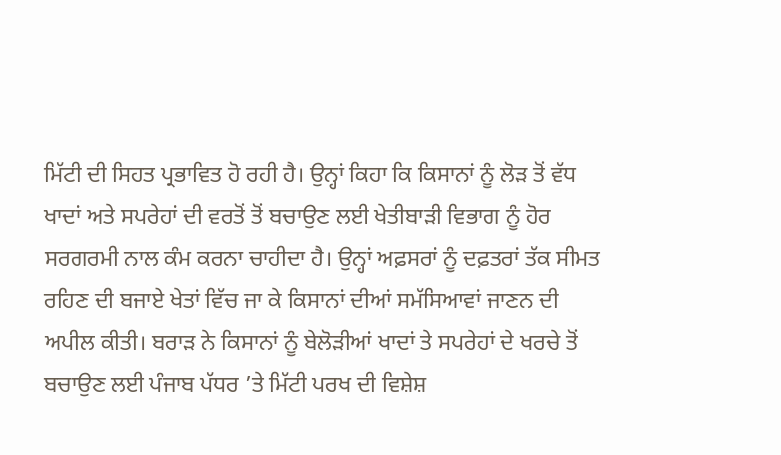ਮਿੱਟੀ ਦੀ ਸਿਹਤ ਪ੍ਰਭਾਵਿਤ ਹੋ ਰਹੀ ਹੈ। ਉਨ੍ਹਾਂ ਕਿਹਾ ਕਿ ਕਿਸਾਨਾਂ ਨੂੰ ਲੋੜ ਤੋਂ ਵੱਧ ਖਾਦਾਂ ਅਤੇ ਸਪਰੇਹਾਂ ਦੀ ਵਰਤੋਂ ਤੋਂ ਬਚਾਉਣ ਲਈ ਖੇਤੀਬਾੜੀ ਵਿਭਾਗ ਨੂੰ ਹੋਰ ਸਰਗਰਮੀ ਨਾਲ ਕੰਮ ਕਰਨਾ ਚਾਹੀਦਾ ਹੈ। ਉਨ੍ਹਾਂ ਅਫ਼ਸਰਾਂ ਨੂੰ ਦਫ਼ਤਰਾਂ ਤੱਕ ਸੀਮਤ ਰਹਿਣ ਦੀ ਬਜਾਏ ਖੇਤਾਂ ਵਿੱਚ ਜਾ ਕੇ ਕਿਸਾਨਾਂ ਦੀਆਂ ਸਮੱਸਿਆਵਾਂ ਜਾਣਨ ਦੀ ਅਪੀਲ ਕੀਤੀ। ਬਰਾੜ ਨੇ ਕਿਸਾਨਾਂ ਨੂੰ ਬੇਲੋੜੀਆਂ ਖਾਦਾਂ ਤੇ ਸਪਰੇਹਾਂ ਦੇ ਖਰਚੇ ਤੋਂ ਬਚਾਉਣ ਲਈ ਪੰਜਾਬ ਪੱਧਰ ’ਤੇ ਮਿੱਟੀ ਪਰਖ ਦੀ ਵਿਸ਼ੇਸ਼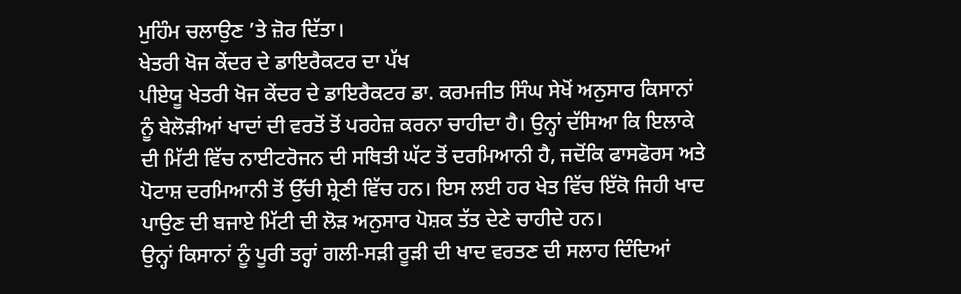ਮੁਹਿੰਮ ਚਲਾਉਣ ’ਤੇ ਜ਼ੋਰ ਦਿੱਤਾ।
ਖੇਤਰੀ ਖੋਜ ਕੇਂਦਰ ਦੇ ਡਾਇਰੈਕਟਰ ਦਾ ਪੱਖ
ਪੀਏਯੂ ਖੇਤਰੀ ਖੋਜ ਕੇਂਦਰ ਦੇ ਡਾਇਰੈਕਟਰ ਡਾ. ਕਰਮਜੀਤ ਸਿੰਘ ਸੇਖੋਂ ਅਨੁਸਾਰ ਕਿਸਾਨਾਂ ਨੂੰ ਬੇਲੋੜੀਆਂ ਖਾਦਾਂ ਦੀ ਵਰਤੋਂ ਤੋਂ ਪਰਹੇਜ਼ ਕਰਨਾ ਚਾਹੀਦਾ ਹੈ। ਉਨ੍ਹਾਂ ਦੱਸਿਆ ਕਿ ਇਲਾਕੇ ਦੀ ਮਿੱਟੀ ਵਿੱਚ ਨਾਈਟਰੋਜਨ ਦੀ ਸਥਿਤੀ ਘੱਟ ਤੋਂ ਦਰਮਿਆਨੀ ਹੈ, ਜਦੋਂਕਿ ਫਾਸਫੋਰਸ ਅਤੇ ਪੋਟਾਸ਼ ਦਰਮਿਆਨੀ ਤੋਂ ਉੱਚੀ ਸ਼੍ਰੇਣੀ ਵਿੱਚ ਹਨ। ਇਸ ਲਈ ਹਰ ਖੇਤ ਵਿੱਚ ਇੱਕੋ ਜਿਹੀ ਖਾਦ ਪਾਉਣ ਦੀ ਬਜਾਏ ਮਿੱਟੀ ਦੀ ਲੋੜ ਅਨੁਸਾਰ ਪੋਸ਼ਕ ਤੱਤ ਦੇਣੇ ਚਾਹੀਦੇ ਹਨ।
ਉਨ੍ਹਾਂ ਕਿਸਾਨਾਂ ਨੂੰ ਪੂਰੀ ਤਰ੍ਹਾਂ ਗਲੀ-ਸੜੀ ਰੂੜੀ ਦੀ ਖਾਦ ਵਰਤਣ ਦੀ ਸਲਾਹ ਦਿੰਦਿਆਂ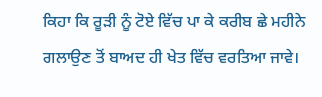ਕਿਹਾ ਕਿ ਰੂੜੀ ਨੂੰ ਟੋਏ ਵਿੱਚ ਪਾ ਕੇ ਕਰੀਬ ਛੇ ਮਹੀਨੇ ਗਲਾਉਣ ਤੋਂ ਬਾਅਦ ਹੀ ਖੇਤ ਵਿੱਚ ਵਰਤਿਆ ਜਾਵੇ।